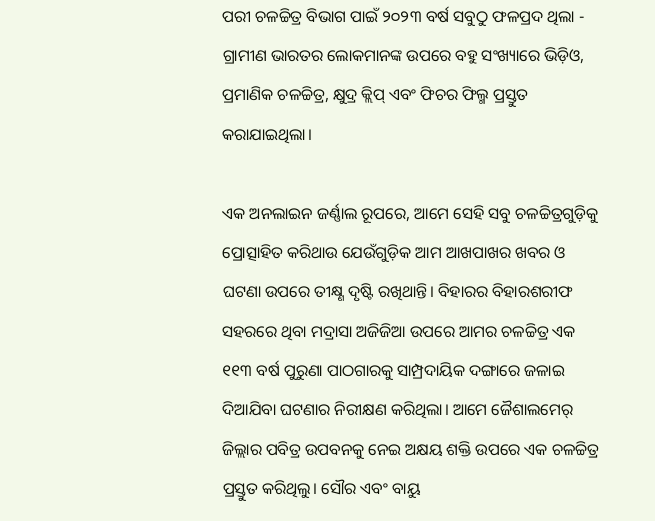ପରୀ ଚଳଚ୍ଚିତ୍ର ବିଭାଗ ପାଇଁ ୨୦୨୩ ବର୍ଷ ସବୁଠୁ ଫଳପ୍ରଦ ଥିଲା - ଗ୍ରାମୀଣ ଭାରତର ଲୋକମାନଙ୍କ ଉପରେ ବହୁ ସଂଖ୍ୟାରେ ଭିଡ଼ିଓ, ପ୍ରମାଣିକ ଚଳଚ୍ଚିତ୍ର, କ୍ଷୁଦ୍ର କ୍ଲିପ୍‌ ଏବଂ ଫିଚର ଫିଲ୍ମ ପ୍ରସ୍ତୁତ କରାଯାଇଥିଲା।

ଏକ ଅନଲାଇନ ଜର୍ଣ୍ଣାଲ ରୂପରେ, ଆମେ ସେହି ସବୁ ଚଳଚ୍ଚିତ୍ରଗୁଡ଼ିକୁ ପ୍ରୋତ୍ସାହିତ କରିଥାଉ ଯେଉଁଗୁଡ଼ିକ ଆମ ଆଖପାଖର ଖବର ଓ ଘଟଣା ଉପରେ ତୀକ୍ଷ୍ଣ ଦୃଷ୍ଟି ରଖିଥାନ୍ତି। ବିହାରର ବିହାରଶରୀଫ ସହରରେ ଥିବା ମଦ୍ରାସା ଅଜିଜିଆ ଉପରେ ଆମର ଚଳଚ୍ଚିତ୍ର ଏକ ୧୧୩ ବର୍ଷ ପୁରୁଣା ପାଠଗାରକୁ ସାମ୍ପ୍ରଦାୟିକ ଦଙ୍ଗାରେ ଜଳାଇ ଦିଆଯିବା ଘଟଣାର ନିରୀକ୍ଷଣ କରିଥିଲା। ଆମେ ଜୈଶାଲମେର୍‌ ଜିଲ୍ଲାର ପବିତ୍ର ଉପବନକୁ ନେଇ ଅକ୍ଷୟ ଶକ୍ତି ଉପରେ ଏକ ଚଳଚ୍ଚିତ୍ର ପ୍ରସ୍ତୁତ କରିଥିଲୁ। ସୌର ଏବଂ ବାୟୁ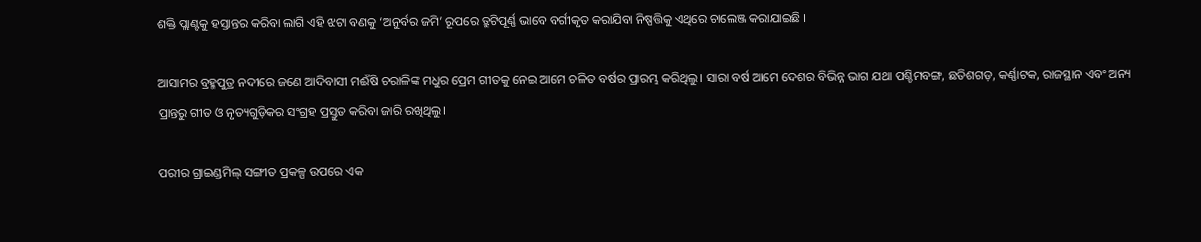ଶକ୍ତି ପ୍ଲାଣ୍ଟକୁ ହସ୍ତାନ୍ତର କରିବା ଲାଗି ଏହି ଝଟା ବଣକୁ ‘ଅନୁର୍ବର ଜମି’ ରୂପରେ ତ୍ରୁଟିପୂର୍ଣ୍ଣ ଭାବେ ବର୍ଗୀକୃତ କରାଯିବା ନିଷ୍ପତ୍ତିକୁ ଏଥିରେ ଚାଲେଞ୍ଜ କରାଯାଇଛି ।

ଆସାମର ବ୍ରହ୍ମପୁତ୍ର ନଦୀରେ ଜଣେ ଆଦିବାସୀ ମଈଁଷି ଚରାଳିଙ୍କ ମଧୁର ପ୍ରେମ ଗୀତକୁ ନେଇ ଆମେ ଚଳିତ ବର୍ଷର ପ୍ରାରମ୍ଭ କରିଥିଲୁ। ସାରା ବର୍ଷ ଆମେ ଦେଶର ବିଭିନ୍ନ ଭାଗ ଯଥା ପଶ୍ଚିମବଙ୍ଗ, ଛତିଶଗଡ଼, କର୍ଣ୍ଣାଟକ, ରାଜସ୍ଥାନ ଏବଂ ଅନ୍ୟ ପ୍ରାନ୍ତରୁ ଗୀତ ଓ ନୃତ୍ୟଗୁଡ଼ିକର ସଂଗ୍ରହ ପ୍ରସ୍ତୁତ କରିବା ଜାରି ରଖିଥିଲୁ।

ପରୀର ଗ୍ରାଇଣ୍ଡମିଲ୍‌ ସଙ୍ଗୀତ ପ୍ରକଳ୍ପ ଉପରେ ଏକ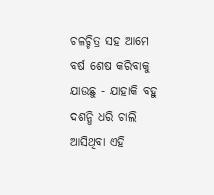ଚଳଚ୍ଚିତ୍ର ସହ ଆମେ ବର୍ଷ ଶେଷ କରିବାକୁ ଯାଉଛୁ - ଯାହାକି ବହୁ ଦଶନ୍ଧି ଧରି ଚାଲି ଆସିଥିବା ଏହି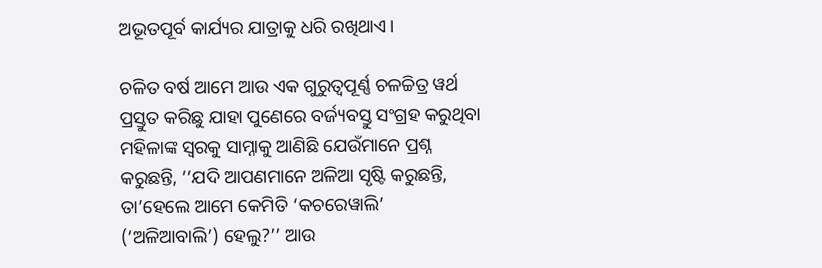ଅଭୂତପୂର୍ବ କାର୍ଯ୍ୟର ଯାତ୍ରାକୁ ଧରି ରଖିଥାଏ।

ଚଳିତ ବର୍ଷ ଆମେ ଆଉ ଏକ ଗୁରୁତ୍ୱପୂର୍ଣ୍ଣ ଚଳଚ୍ଚିତ୍ର ୱର୍ଥ ପ୍ରସ୍ତୁତ କରିଛୁ ଯାହା ପୁଣେରେ ବର୍ଜ୍ୟବସ୍ତୁ ସଂଗ୍ରହ କରୁଥିବା ମହିଳାଙ୍କ ସ୍ୱରକୁ ସାମ୍ନାକୁ ଆଣିଛି ଯେଉଁମାନେ ପ୍ରଶ୍ନ କରୁଛନ୍ତି, ‘‘ଯଦି ଆପଣମାନେ ଅଳିଆ ସୃଷ୍ଟି କରୁଛନ୍ତି, ତା’ହେଲେ ଆମେ କେମିତି ‘କଚରେୱାଲି’ (‘ଅଳିଆବାଲି’) ହେଲୁ?’’ ଆଉ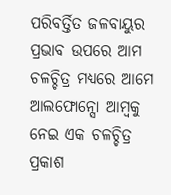ପରିବର୍ତ୍ତିତ ଜଳବାୟୁର ପ୍ରଭାବ ଉପରେ ଆମ ଚଳଚ୍ଚିତ୍ର ମଧ୍ୟରେ ଆମେ ଆଲଫୋନ୍ସୋ ଆମ୍ବକୁ ନେଇ ଏକ ଚଳଚ୍ଚିତ୍ର ପ୍ରକାଶ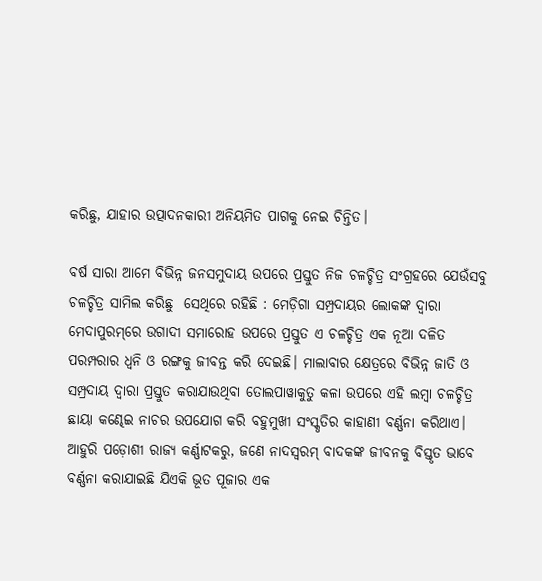କରିଛୁ, ଯାହାର ଉତ୍ପାଦନକାରୀ ଅନିୟମିତ ପାଗକୁ ନେଇ ଚିନ୍ତିତ।

ବର୍ଷ ସାରା ଆମେ ବିଭିନ୍ନ ଜନସମୁଦାୟ ଉପରେ ପ୍ରସ୍ତୁତ ନିଜ ଚଳଚ୍ଚିତ୍ର ସଂଗ୍ରହରେ ଯେଉଁସବୁ ଚଳଚ୍ଚିତ୍ର ସାମିଲ କରିଛୁ  ସେଥିରେ ରହିଛି : ମେଡ଼ିଗା ସମ୍ପ୍ରଦାୟର ଲୋକଙ୍କ ଦ୍ୱାରା ମେଦାପୁରମ୍‌ରେ ଉଗାଦୀ ସମାରୋହ ଉପରେ ପ୍ରସ୍ତୁତ ଏ ଚଳଚ୍ଚିତ୍ର ଏକ ନୂଆ ଦଳିତ ପରମ୍ପରାର ଧ୍ୱନି ଓ ରଙ୍ଗକୁ ଜୀବନ୍ତ କରି ଦେଇଛି। ମାଲାବାର କ୍ଷେତ୍ରରେ ବିଭିନ୍ନ ଜାତି ଓ ସମ୍ପ୍ରଦାୟ ଦ୍ୱାରା ପ୍ରସ୍ତୁତ କରାଯାଉଥିବା ତୋଲପାୱାକୁତୁ କଳା ଉପରେ ଏହି ଲମ୍ବା ଚଳଚ୍ଚିତ୍ର ଛାୟା କଣ୍ଢେଇ ନାଚର ଉପଯୋଗ କରି ବହୁମୁଖୀ ସଂସ୍କୃତିର କାହାଣୀ ବର୍ଣ୍ଣନା କରିଥାଏ। ଆହୁରି ପଡ଼ୋଶୀ ରାଜ୍ୟ କର୍ଣ୍ଣାଟକରୁ, ଜଣେ ନାଦସ୍ୱରମ୍‌ ବାଦକଙ୍କ ଜୀବନକୁ ବିସ୍ତୃତ ଭାବେ ବର୍ଣ୍ଣନା କରାଯାଇଛି ଯିଏକି ଭୂତ ପୂଜାର ଏକ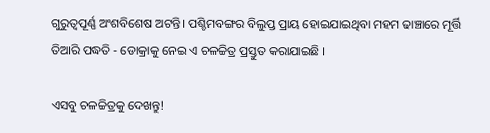ଗୁରୁତ୍ୱପୂର୍ଣ୍ଣ ଅଂଶବିଶେଷ ଅଟନ୍ତି। ପଶ୍ଚିମବଙ୍ଗର ବିଲୁପ୍ତ ପ୍ରାୟ ହୋଇଯାଇଥିବା ମହମ ଢାଞ୍ଚାରେ ମୂର୍ତ୍ତି ତିଆରି ପଦ୍ଧତି - ଡୋକ୍ରାକୁ ନେଇ ଏ ଚଳଚ୍ଚିତ୍ର ପ୍ରସ୍ତୁତ କରାଯାଇଛି ।

ଏସବୁ ଚଳଚ୍ଚିତ୍ରକୁ ଦେଖନ୍ତୁ!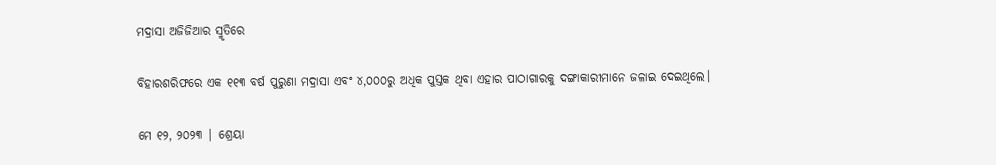ମଦ୍ରାସା ଅଜିଜିଆର ସ୍ମୃତିରେ

ବିହାରଶରିଫରେ ଏକ ୧୧୩ ବର୍ଷ ପୁରୁଣା ମଦ୍ରାସା ଏବଂ ୪,୦୦୦ରୁ ଅଧିକ ପୁସ୍ତକ ଥିବା ଏହାର ପାଠାଗାରକୁ ଦଙ୍ଗାକାରୀମାନେ ଜଳାଇ ଦେଇଥିଲେ।

ମେ ୧୨, ୨୦୨୩ | ଶ୍ରେୟା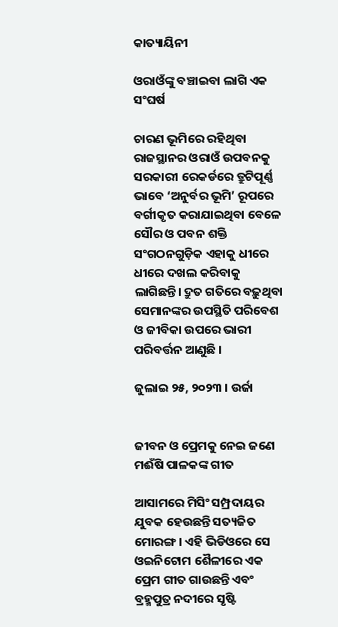କାତ୍ୟାୟିନୀ

ଓରାଓଁଙ୍କୁ ବଞ୍ଚାଇବା ଲାଗି ଏକ ସଂଘର୍ଷ

ଚାରଣ ଭୂମିରେ ରହିଥିବା ରାଜସ୍ଥାନର ଓରାଓଁ ଉପବନକୁ ସରକାରୀ ରେକର୍ଡରେ ତ୍ରୁଟିପୂର୍ଣ୍ଣ ଭାବେ ‘ଅନୁର୍ବର ଭୂମି’ ରୂପରେ ବର୍ଗୀକୃତ କରାଯାଇଥିବା ବେଳେ ସୌର ଓ ପବନ ଶକ୍ତି ସଂଗଠନଗୁଡ଼ିକ ଏହାକୁ ଧୀରେ ଧୀରେ ଦଖଲ କରିବାକୁ ଲାଗିଛନ୍ତି। ଦ୍ରୁତ ଗତିରେ ବଢ଼ୁଥିବା ସେମାନଙ୍କର ଉପସ୍ଥିତି ପରିବେଶ ଓ ଜୀବିକା ଉପରେ ଭାରୀ ପରିବର୍ତ୍ତନ ଆଣୁଛି ।

ଜୁଲାଇ ୨୫, ୨୦୨୩ । ଉର୍ଜା


ଜୀବନ ଓ ପ୍ରେମକୁ ନେଇ ଜଣେ ମଈଁଷି ପାଳକଙ୍କ ଗୀତ

ଆସାମରେ ମିସିଂ ସମ୍ପ୍ରଦାୟର ଯୁବକ ହେଉଛନ୍ତି ସତ୍ୟଜିତ ମୋରଙ୍ଗ। ଏହି ଭିଡିଓରେ ସେ ଓଇନିଟୋମ ଶୈଳୀରେ ଏକ ପ୍ରେମ ଗୀତ ଗାଉଛନ୍ତି ଏବଂ ବ୍ରହ୍ମପୁତ୍ର ନଦୀରେ ସୃଷ୍ଟି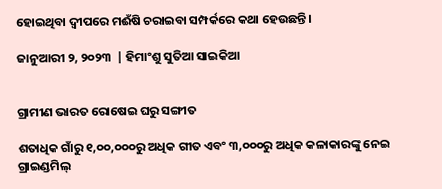ହୋଇଥିବା ଦ୍ୱୀପରେ ମଈଁଷି ଚରାଇବା ସମ୍ପର୍କରେ କଥା ହେଉଛନ୍ତି।

ଜାନୁଆରୀ ୨, ୨୦୨୩  | ହିମାଂଶୁ ସୁତିଆ ସାଇକିଆ


ଗ୍ରାମୀଣ ଭାରତ ରୋଷେଇ ଘରୁ ସଙ୍ଗୀତ

ଶତାଧିକ ଗାଁରୁ ୧,୦୦,୦୦୦ରୁ ଅଧିକ ଗୀତ ଏବଂ ୩,୦୦୦ରୁ ଅଧିକ କଳାକାରଙ୍କୁ ନେଇ ଗ୍ରାଇଣ୍ଡମିଲ୍‌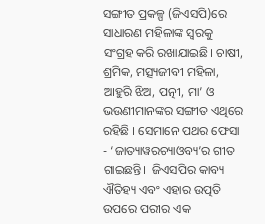ସଙ୍ଗୀତ ପ୍ରକଳ୍ପ (ଜିଏସପି)ରେ ସାଧାରଣ ମହିଳାଙ୍କ ସ୍ୱରକୁ ସଂଗ୍ରହ କରି ରଖାଯାଇଛି। ଚାଷୀ, ଶ୍ରମିକ, ମତ୍ସ୍ୟଜୀବୀ ମହିଳା, ଆହୁରି ଝିଅ, ପତ୍ନୀ, ମା’ ଓ ଭଉଣୀମାନଙ୍କର ସଙ୍ଗୀତ ଏଥିରେ ରହିଛି । ସେମାନେ ପଥର ଫେସା - ‘ଜାତ୍ୟାୱରଚ୍ୟାଓବ୍ୟ’ର ଗୀତ ଗାଇଛନ୍ତି।  ଜିଏସପିର କାବ୍ୟ ଐତିହ୍ୟ ଏବଂ ଏହାର ଉତ୍ପତି ଉପରେ ପରୀର ଏକ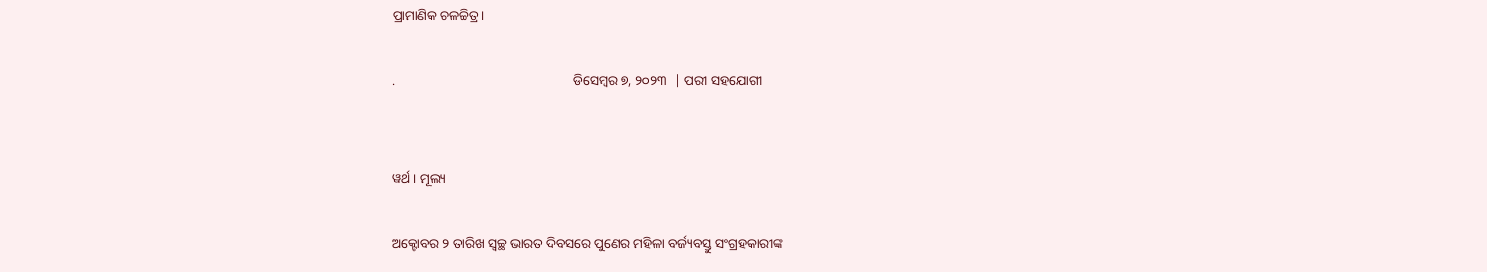ପ୍ରାମାଣିକ ଚଳଚ୍ଚିତ୍ର।

.                                                     ଡିସେମ୍ବର ୭, ୨୦୨୩  | ପରୀ ସହଯୋଗୀ


ୱର୍ଥ । ମୂଲ୍ୟ

ଅକ୍ଟୋବର ୨ ତାରିଖ ସ୍ୱଚ୍ଛ ଭାରତ ଦିବସରେ ପୁଣେର ମହିଳା ବର୍ଜ୍ୟବସ୍ତୁ ସଂଗ୍ରହକାରୀଙ୍କ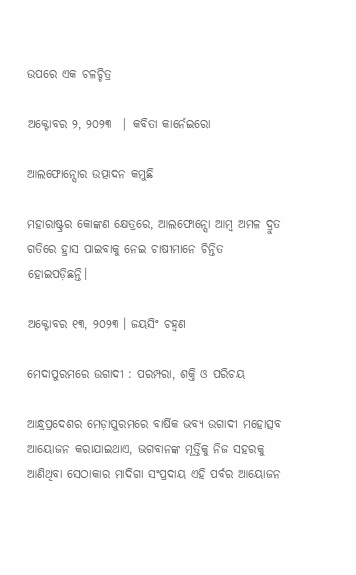ଉପରେ ଏକ ଚଳଚ୍ଚିତ୍ର

ଅକ୍ଟୋବର ୨, ୨୦୨୩  | କବିତା କାର୍ନେଇରୋ

ଆଲଫୋନ୍ସୋର ଉତ୍ପାଦନ କମୁଛି

ମହାରାଷ୍ଟ୍ରର କୋଙ୍କଣ କ୍ଷେତ୍ରରେ, ଆଲଫୋନ୍ସୋ ଆମ୍ବ ଅମଳ ଦ୍ରୁତ ଗତିରେ ହ୍ରାସ ପାଇବାକୁ ନେଇ ଚାଷୀମାନେ ଚିନ୍ତିତ ହୋଇପଡ଼ିଛନ୍ତି।

ଅକ୍ଟୋବର ୧୩, ୨୦୨୩ । ଜୟସିଂ ଚହ୍ୱଣ

ମେଦାପୁରମରେ ଉଗାଦୀ : ପରମ୍ପରା, ଶକ୍ତି ଓ ପରିଚୟ

ଆନ୍ଧ୍ରପ୍ରଦେଶର ମେଡ଼ାପୁରମରେ ବାର୍ଷିକ ଭବ୍ୟ ଉଗାଦୀ ମହୋତ୍ସବ ଆୟୋଜନ କରାଯାଇଥାଏ, ଭଗବାନଙ୍କ ମୂର୍ତ୍ତିକୁ ନିଜ ସହରକୁ ଆଣିଥିବା ସେଠାକାର ମାଦିଗା ସଂପ୍ରଦାୟ ଏହି ପର୍ବର ଆୟୋଜନ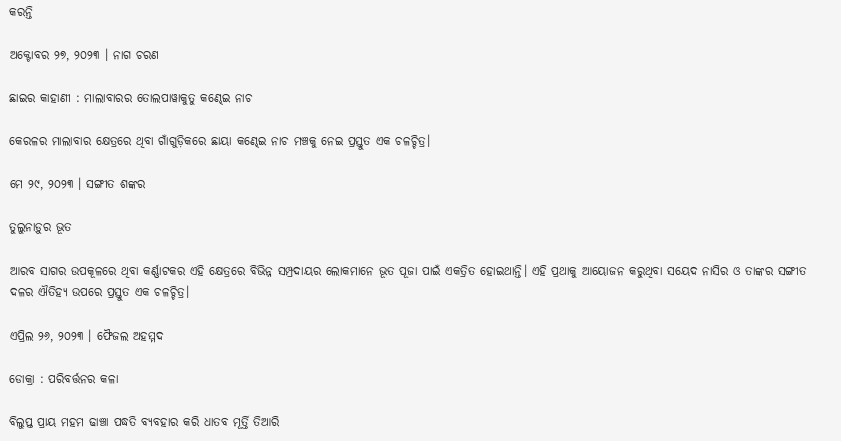କରନ୍ତି

ଅକ୍ଟୋବର ୨୭, ୨୦୨୩ । ନାଗ ଚରଣ

ଛାଇର କାହାଣୀ : ମାଲାବାରର ତୋଲପାୱାକୁତୁ କଣ୍ଢେଇ ନାଚ

କେରଳର ମାଲାବାର କ୍ଷେତ୍ରରେ ଥିବା ଗାଁଗୁଡ଼ିକରେ ଛାୟା କଣ୍ଢେଇ ନାଚ ମଞ୍ଚକୁ ନେଇ ପ୍ରସ୍ତୁତ ଏକ ଚଳଚ୍ଚିତ୍ର।

ମେ ୨୯, ୨୦୨୩ । ସଙ୍ଗୀତ ଶଙ୍କର

ତୁଲୁନାଡ଼ୁର ଭୂତ

ଆରବ ସାଗର ଉପକୂଳରେ ଥିବା କର୍ଣ୍ଣାଟକର ଏହି କ୍ଷେତ୍ରରେ ବିଭିନ୍ନ ସମ୍ପ୍ରଦାୟର ଲୋକମାନେ ଭୂତ ପୂଜା ପାଇଁ ଏକତ୍ରିତ ହୋଇଥାନ୍ତି। ଏହି ପ୍ରଥାକୁ ଆୟୋଜନ କରୁଥିବା ସୟେଦ ନାସିର ଓ ତାଙ୍କର ସଙ୍ଗୀତ ଦଳର ଐତିହ୍ୟ ଉପରେ ପ୍ରସ୍ତୁତ ଏକ ଚଳଚ୍ଚିତ୍ର।

ଏପ୍ରିଲ ୨୬, ୨୦୨୩ । ଫୈଜଲ ଅହମ୍ମଦ

ଡୋକ୍ରା : ପରିବର୍ତ୍ତନର କଳା

ବିଲୁପ୍ତ ପ୍ରାୟ ମହମ ଢାଞ୍ଚା ପଦ୍ଧତି ବ୍ୟବହାର କରି ଧାତବ ମୂର୍ତ୍ତି ତିଆରି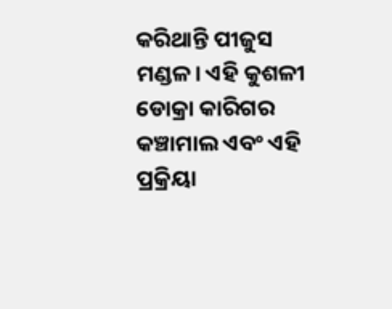କରିଥାନ୍ତି ପୀଜୁସ ମଣ୍ଡଳ। ଏହି କୁଶଳୀ ଡୋକ୍ରା କାରିଗର କଞ୍ଚାମାଲ ଏବଂ ଏହି ପ୍ରକ୍ରିୟା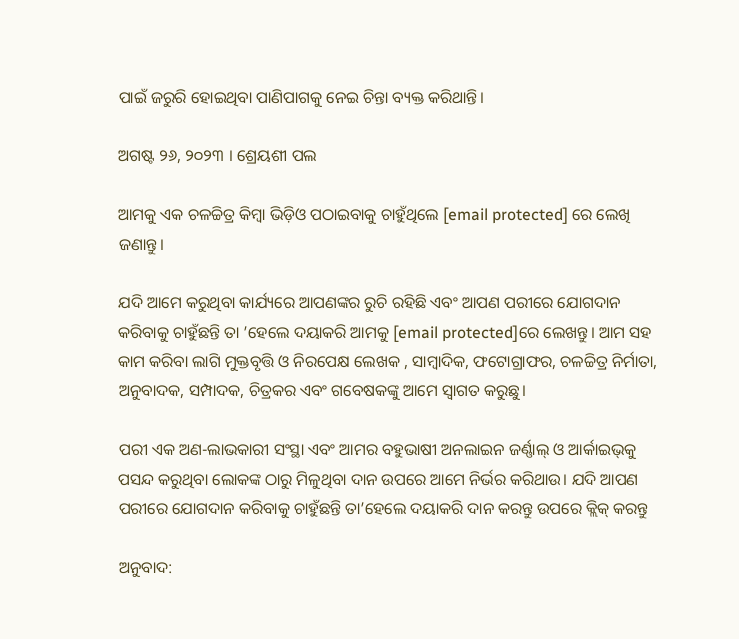ପାଇଁ ଜରୁରି ହୋଇଥିବା ପାଣିପାଗକୁ ନେଇ ଚିନ୍ତା ବ୍ୟକ୍ତ କରିଥାନ୍ତି।

ଅଗଷ୍ଟ ୨୬, ୨୦୨୩ । ଶ୍ରେୟଶୀ ପଲ

ଆମକୁ ଏକ ଚଳଚ୍ଚିତ୍ର କିମ୍ବା ଭିଡ଼ିଓ ପଠାଇବାକୁ ଚାହୁଁଥିଲେ [email protected] ରେ ଲେଖି ଜଣାନ୍ତୁ।

ଯଦି ଆମେ କରୁଥିବା କାର୍ଯ୍ୟରେ ଆପଣଙ୍କର ରୁଚି ରହିଛି ଏବଂ ଆପଣ ପରୀରେ ଯୋଗଦାନ କରିବାକୁ ଚାହୁଁଛନ୍ତି ତା ’ହେଲେ ଦୟାକରି ଆମକୁ [email protected]ରେ ଲେଖନ୍ତୁ। ଆମ ସହ କାମ କରିବା ଲାଗି ମୁକ୍ତବୃତ୍ତି ଓ ନିରପେକ୍ଷ ଲେଖକ , ସାମ୍ବାଦିକ, ଫଟୋଗ୍ରାଫର, ଚଳଚ୍ଚିତ୍ର ନିର୍ମାତା, ଅନୁବାଦକ, ସମ୍ପାଦକ, ଚିତ୍ରକର ଏବଂ ଗବେଷକଙ୍କୁ ଆମେ ସ୍ୱାଗତ କରୁଛୁ।

ପରୀ ଏକ ଅଣ-ଲାଭକାରୀ ସଂସ୍ଥା ଏବଂ ଆମର ବହୁଭାଷୀ ଅନଲାଇନ ଜର୍ଣ୍ଣାଲ୍‌ ଓ ଆର୍କାଇଭ୍‌କୁ ପସନ୍ଦ କରୁଥିବା ଲୋକଙ୍କ ଠାରୁ ମିଳୁଥିବା ଦାନ ଉପରେ ଆମେ ନିର୍ଭର କରିଥାଉ। ଯଦି ଆପଣ ପରୀରେ ଯୋଗଦାନ କରିବାକୁ ଚାହୁଁଛନ୍ତି ତା’ହେଲେ ଦୟାକରି ଦାନ କରନ୍ତୁ ଉପରେ କ୍ଲିକ୍‌ କରନ୍ତୁ

ଅନୁବାଦ: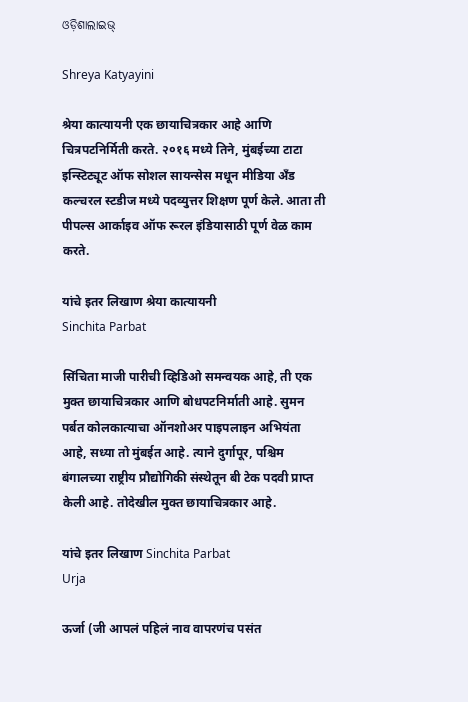ଓଡ଼ିଶାଲାଇଭ୍‍

Shreya Katyayini

श्रेया कात्यायनी एक छायाचित्रकार आहे आणि चित्रपटनिर्मिती करते. २०१६ मध्ये तिने, मुंबईच्या टाटा इन्स्टिट्यूट ऑफ सोशल सायन्सेस मधून मीडिया अँड कल्चरल स्टडीज मध्ये पदव्युत्तर शिक्षण पूर्ण केले. आता ती पीपल्स आर्काइव ऑफ रूरल इंडियासाठी पूर्ण वेळ काम करते.

यांचे इतर लिखाण श्रेया कात्यायनी
Sinchita Parbat

सिंचिता माजी पारीची व्हिडिओ समन्वयक आहे, ती एक मुक्त छायाचित्रकार आणि बोधपटनिर्माती आहे. सुमन पर्बत कोलकात्याचा ऑनशोअर पाइपलाइन अभियंता आहे, सध्या तो मुंबईत आहे. त्याने दुर्गापूर, पश्चिम बंगालच्या राष्ट्रीय प्रौद्योगिकी संस्थेतून बी टेक पदवी प्राप्त केली आहे. तोदेखील मुक्त छायाचित्रकार आहे.

यांचे इतर लिखाण Sinchita Parbat
Urja

ऊर्जा (जी आपलं पहिलं नाव वापरणंच पसंत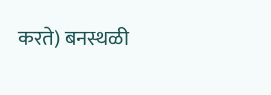करते) बनस्थळी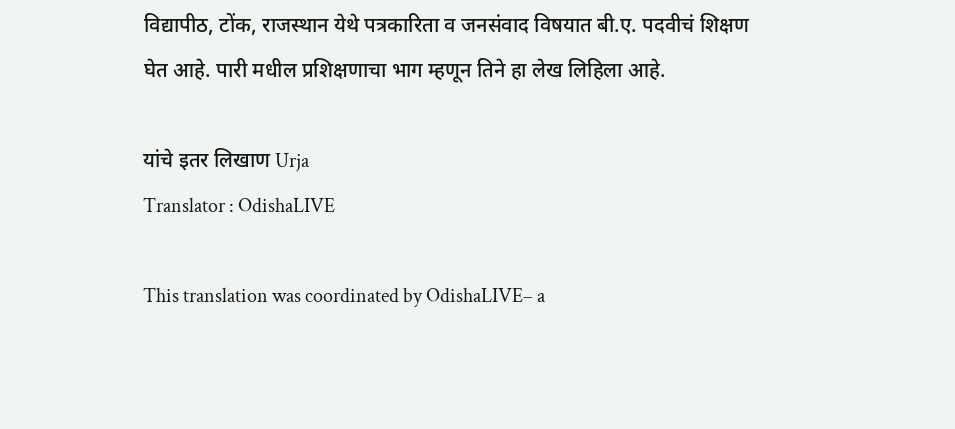विद्यापीठ, टोंक, राजस्थान येथे पत्रकारिता व जनसंवाद विषयात बी.ए. पदवीचं शिक्षण घेत आहे. पारी मधील प्रशिक्षणाचा भाग म्हणून तिने हा लेख लिहिला आहे.

यांचे इतर लिखाण Urja
Translator : OdishaLIVE

This translation was coordinated by OdishaLIVE– a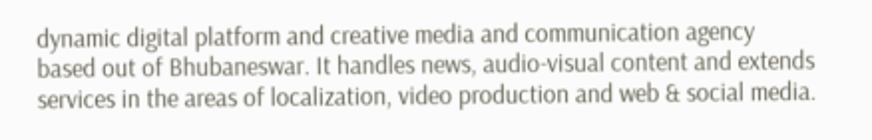dynamic digital platform and creative media and communication agency based out of Bhubaneswar. It handles news, audio-visual content and extends services in the areas of localization, video production and web & social media.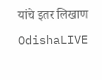यांचे इतर लिखाण OdishaLIVE